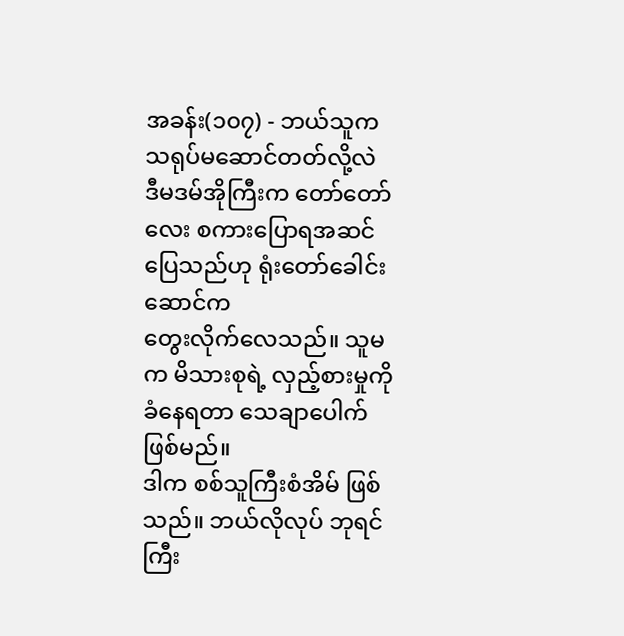အခန်း(၁၀၇) - ဘယ်သူက သရုပ်မဆောင်တတ်လို့လဲ
ဒီမဒမ်အိုကြီးက တော်တော်လေး စကားပြောရအဆင်ပြေသည်ဟု ရုံးတော်ခေါင်းဆောင်က
တွေးလိုက်လေသည်။ သူမက မိသားစုရဲ့ လှည့်စားမှုကို ခံနေရတာ သေချာပေါက် ဖြစ်မည်။
ဒါက စစ်သူကြီးစံအိမ် ဖြစ်သည်။ ဘယ်လိုလုပ် ဘုရင်ကြီး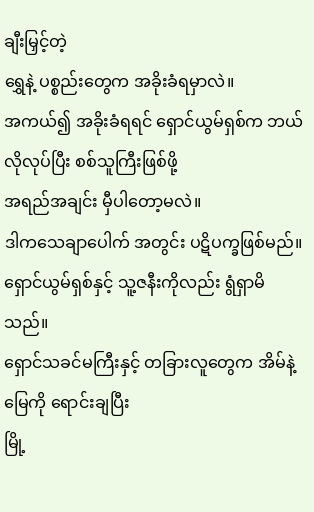ချီးမြှင့်တဲ့
ရွှေနဲ့ ပစ္စည်းတွေက အခိုးခံရမှာလဲ။
အကယ်၍ အခိုးခံရရင် ရှောင်ယွမ်ရှစ်က ဘယ်လိုလုပ်ပြီး စစ်သူကြီးဖြစ်ဖို့
အရည်အချင်း မှီပါတော့မလဲ။
ဒါကသေချာပေါက် အတွင်း ပဋိပက္ခဖြစ်မည်။
ရှောင်ယွမ်ရှစ်နှင့် သူ့ဇနီးကိုလည်း ရွံရှာမိသည်။
ရှောင်သခင်မကြီးနှင့် တခြားလူတွေက အိမ်နဲ့ မြေကို ရောင်းချပြီး
မြို့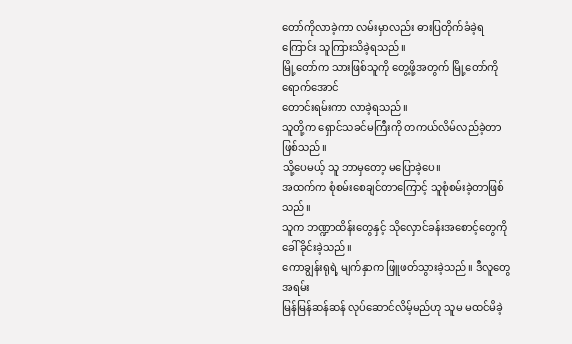တော်ကိုလာခဲ့ကာ လမ်းမှာလည်း ဓားပြတိုက်ခံခဲ့ရကြောင်း သူကြားသိခဲ့ရသည်။
မြို့တော်က သားဖြစ်သူကို တွေ့ဖို့အတွက် မြို့တော်ကိုရောက်အောင်
တောင်းရမ်းကာ လာခဲ့ရသည်။
သူတို့က ရှောင်သခင်မကြီးကို တကယ်လိမ်လည်ခဲ့တာဖြစ်သည်။
သို့ပေမယ့် သူ ဘာမှတော့ မပြောခဲ့ပေ။
အထက်က စုံစမ်းစေချင်တာကြောင့် သူစုံစမ်းခဲ့တာဖြစ်သည်။
သူက ဘဏ္ဍာထိန်းတွေနှင့် သိုလှောင်ခန်းအစောင့်တွေကို ခေါ်ခိုင်းခဲ့သည်။
ကောချွန်းရုရဲ့ မျက်နှာက ဖြူဖတ်သွားခဲ့သည်။ ဒီလူတွေ အရမ်း
မြန်မြန်ဆန်ဆန် လုပ်ဆောင်လိမ့်မည်ဟု သူမ မထင်မိခဲ့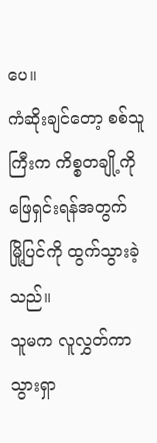ပေ။
ကံဆိုးချင်တော့ စစ်သူကြီးက ကိစ္စတချို့ကို ဖြေရှင်းရန်အတွက်
မြို့ပြင်ကို ထွက်သွားခဲ့သည်။
သူမက လူလွှတ်ကာ သွားရှာ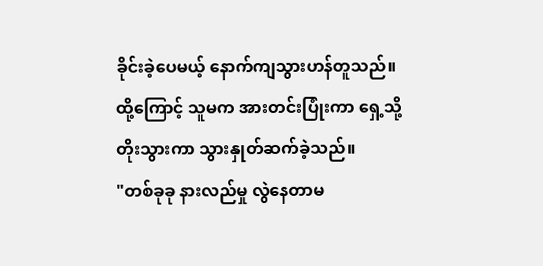ခိုင်းခဲ့ပေမယ့် နောက်ကျသွားဟန်တူသည်။
ထို့ကြောင့် သူမက အားတင်းပြုံးကာ ရှေ့သို့ တိုးသွားကာ သွားနှုတ်ဆက်ခဲ့သည်။
"တစ်ခုခု နားလည်မှု လွဲနေတာမ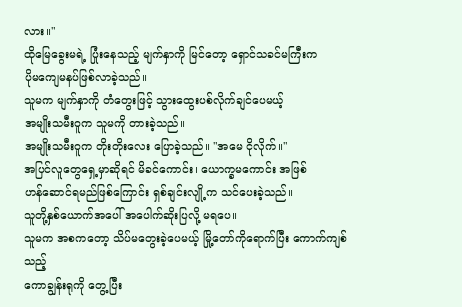လား။"
ထိုမြေခွေးမရဲ့ ပြုံးနေသည့် မျက်နှာကို မြင်တော့ ရှောင်သခင်မကြီးက
ပိုမကျေမနပ်ဖြစ်လာခဲ့သည်။
သူမက မျက်နှာကို တံတွေးဖြင့် သွားထွေးပစ်လိုက်ချင်ပေမယ့်
အမျိုးသမီးဝူက သူမကို တားခဲ့သည်။
အမျိုးသမီးဝူက တိုးတိုးလေး ပြောခဲ့သည်။ "အမေ ငိုလိုက်။"
အပြင်လူတွေရှေ့မှာဆိုရင် မိခင်ကောင်း၊ ယောက္ခမကောင်း အဖြစ်
ဟန်ဆောင်ရမည်ဖြစ်ကြောင်း ရှစ်ချင်းလျို့က သင်ပေးခဲ့သည်။
သူတို့နှစ်ယောက်အပေါ် အပေါက်ဆိုးပြလို့ မရပေ။
သူမက အစကတော့ သိပ်မတွေးခဲ့ပေမယ့် မြို့တော်ကိုရောက်ပြီး ကောက်ကျစ်သည့်
ကောချွန်းရုကို တွေ့ပြီး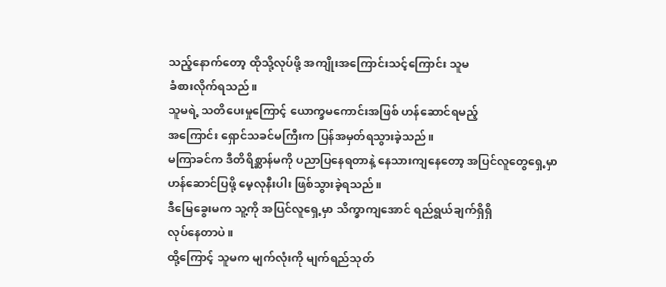သည့်နောက်တော့ ထိုသို့လုပ်ဖို့ အကျိုးအကြောင်းသင့်ကြောင်း သူမ
ခံစားလိုက်ရသည်။
သူမရဲ့ သတိပေးမှုကြောင့် ယောက္ခမကောင်းအဖြစ် ဟန်ဆောင်ရမည့်
အကြောင်း ရှောင်သခင်မကြီးက ပြန်အမှတ်ရသွားခဲ့သည်။
မကြာခင်က ဒီတိရိစ္ဆာန်မကို ပညာပြနေရတာနဲ့ နေသားကျနေတော့ အပြင်လူတွေရှေ့မှာ
ဟန်ဆောင်ပြဖို့ မေ့လုနီးပါး ဖြစ်သွားခဲ့ရသည်။
ဒီမြေခွေးမက သူ့ကို အပြင်လူရှေ့မှာ သိက္ခာကျအောင် ရည်ရွယ်ချက်ရှိရှိ
လုပ်နေတာပဲ။
ထို့ကြောင့် သူမက မျက်လုံးကို မျက်ရည်သုတ်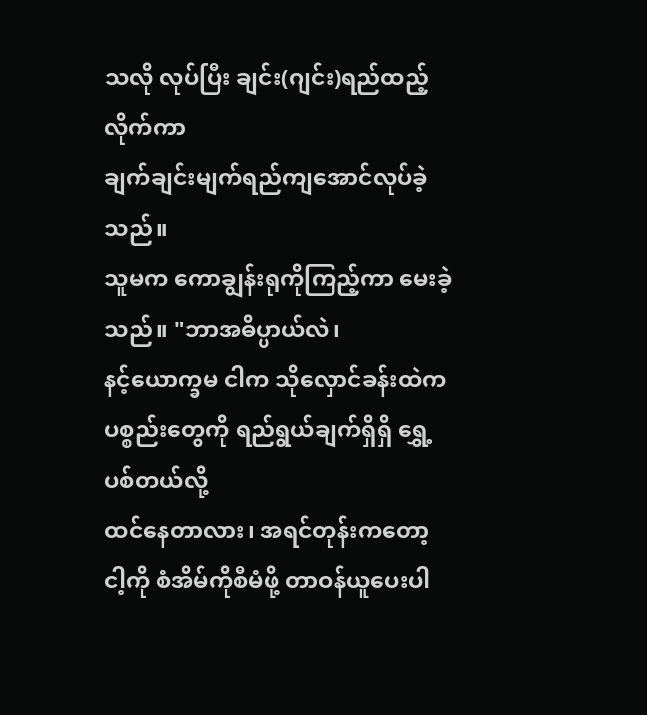သလို လုပ်ပြီး ချင်း(ဂျင်း)ရည်ထည့်လိုက်ကာ
ချက်ချင်းမျက်ရည်ကျအောင်လုပ်ခဲ့သည်။
သူမက ကောချွန်းရုကိုကြည့်ကာ မေးခဲ့သည်။ "ဘာအဓိပ္ပာယ်လဲ၊
နင့်ယောက္ခမ ငါက သိုလှောင်ခန်းထဲက ပစ္စည်းတွေကို ရည်ရွယ်ချက်ရှိရှိ ရွှေ့ပစ်တယ်လို့
ထင်နေတာလား၊ အရင်တုန်းကတော့ ငါ့ကို စံအိမ်ကိုစီမံဖို့ တာဝန်ယူပေးပါ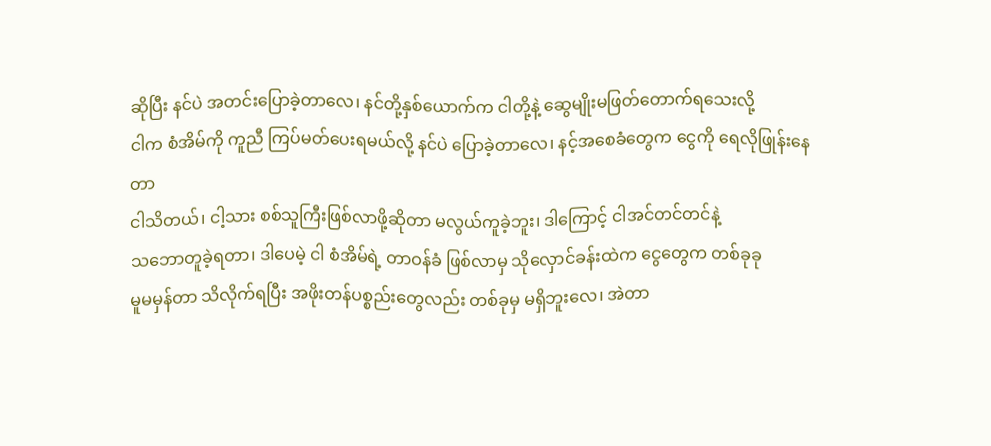ဆိုပြီး နင်ပဲ အတင်းပြောခဲ့တာလေ၊ နင်တို့နှစ်ယောက်က ငါတို့နဲ့ ဆွေမျိုးမဖြတ်တောက်ရသေးလို့
ငါက စံအိမ်ကို ကူညီ ကြပ်မတ်ပေးရမယ်လို့ နင်ပဲ ပြောခဲ့တာလေ၊ နင့်အစေခံတွေက ငွေကို ရေလိုဖြုန်းနေတာ
ငါသိတယ်၊ ငါ့သား စစ်သူကြီးဖြစ်လာဖို့ဆိုတာ မလွယ်ကူခဲ့ဘူး၊ ဒါကြောင့် ငါအင်တင်တင်နဲ့
သဘောတူခဲ့ရတာ၊ ဒါပေမဲ့ ငါ စံအိမ်ရဲ့ တာဝန်ခံ ဖြစ်လာမှ သိုလှောင်ခန်းထဲက ငွေတွေက တစ်ခုခု
မူမမှန်တာ သိလိုက်ရပြီး အဖိုးတန်ပစ္စည်းတွေလည်း တစ်ခုမှ မရှိဘူးလေ၊ အဲတာ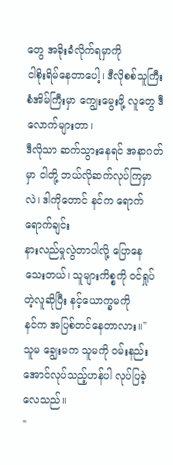တွေ အခိုးခံလိုက်ရမှာကို
ငါစိုးရိမ်နေတာပေါ့၊ ဒီလိုစစ်သူကြီးစံအိမ်ကြီးမှာ ကျွေးမွေးဖို့ လူတွေ ဒီလောက်များတာ၊
ဒီလိုသာ ဆက်သွားနေရင် အနာဂတ်မှာ ငါတို့ ဘယ်လိုဆက်လုပ်ကြမှာလဲ၊ ဒါကိုတောင် နင်က ရောက်ရောက်ချင်း
နားလည်မှုလွဲတာပါလို့ ပြောနေသေးတယ်၊ သူများကိစ္စကို ဝင်ရှုပ်တဲ့လူဆိုပြီး နင့်ယောက္ခမကို
နင်က အပြစ်တင်နေတာလား။"
သူမ ချွေးမက သူမကို ဝမ်းနည်းအောင်လုပ်သည့်ဟန်ပါ လုပ်ပြခဲ့လေသည်။
"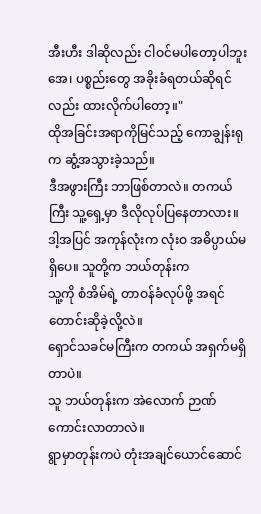အီးဟီး ဒါဆိုလည်း ငါဝင်မပါတော့ပါဘူးအေ၊ ပစ္စည်းတွေ အခိုးခံရတယ်ဆိုရင်လည်း ထားလိုက်ပါတော့။"
ထိုအခြင်းအရာကိုမြင်သည့် ကောချွန်းရုက ဆွံ့အသွားခဲ့သည်။
ဒီအဖွားကြီး ဘာဖြစ်တာလဲ။ တကယ်ကြီး သူ့ရှေ့မှာ ဒီလိုလုပ်ပြနေတာလား။
ဒါ့အပြင် အကုန်လုံးက လုံးဝ အဓိပ္ပာယ်မရှိပေ။ သူတို့က ဘယ်တုန်းက
သူ့ကို စံအိမ်ရဲ့ တာဝန်ခံလုပ်ဖို့ အရင်တောင်းဆိုခဲ့လို့လဲ။
ရှောင်သခင်မကြီးက တကယ် အရှက်မရှိတာပဲ။
သူ ဘယ်တုန်းက အဲလောက် ဉာဏ်ကောင်းလာတာလဲ။
ရွာမှာတုန်းကပဲ တုံးအချင်ယောင်ဆောင်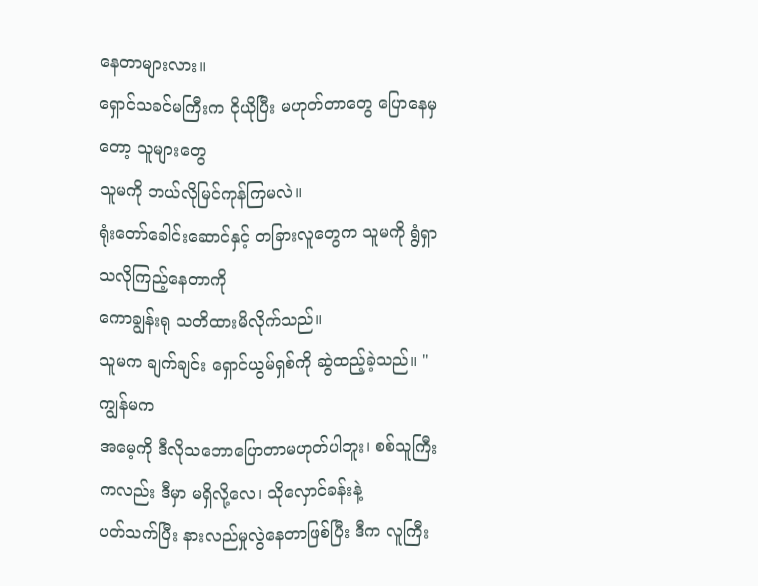နေတာများလား။
ရှောင်သခင်မကြီးက ငိုယိုပြီး မဟုတ်တာတွေ ပြောနေမှတော့ သူများတွေ
သူမကို ဘယ်လိုမြင်ကုန်ကြမလဲ။
ရုံးတော်ခေါင်းဆောင်နှင့် တခြားလူတွေက သူမကို ရွံရှာသလိုကြည့်နေတာကို
ကောချွန်းရု သတိထားမိလိုက်သည်။
သူမက ချက်ချင်း ရှောင်ယွမ်ရှစ်ကို ဆွဲထည့်ခဲ့သည်။ "ကျွန်မက
အမေ့ကို ဒီလိုသဘောပြောတာမဟုတ်ပါဘူး၊ စစ်သူကြီးကလည်း ဒီမှာ မရှိလို့လေ၊ သိုလှောင်ခန်းနဲ့
ပတ်သက်ပြီး နားလည်မှုလွဲနေတာဖြစ်ပြီး ဒီက လူကြီး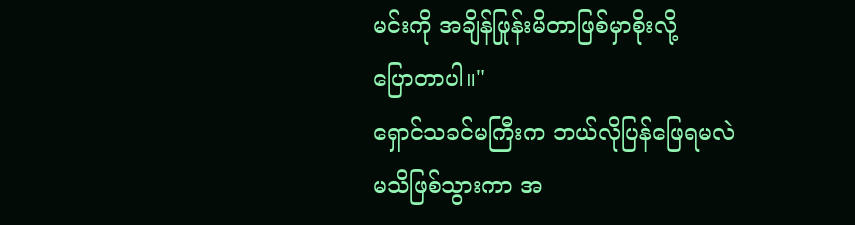မင်းကို အချိန်ဖြုန်းမိတာဖြစ်မှာစိုးလို့
ပြောတာပါ။"
ရှောင်သခင်မကြီးက ဘယ်လိုပြန်ဖြေရမလဲ မသိဖြစ်သွားကာ အ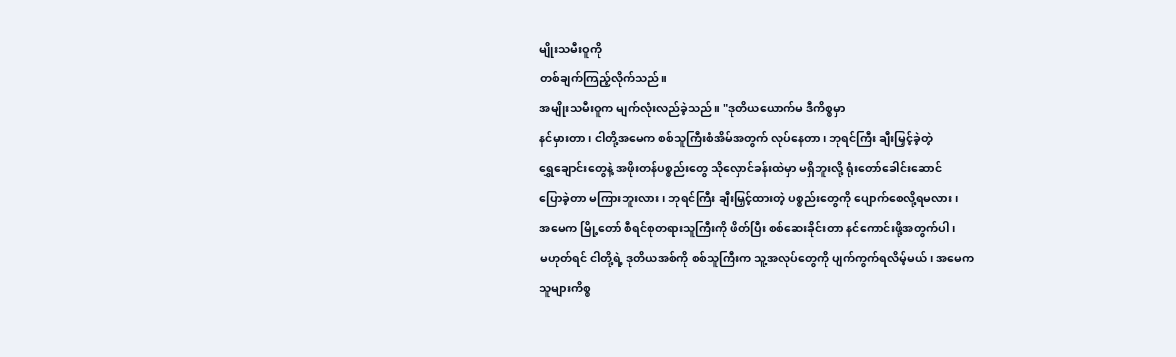မျိုးသမီးဝူကို
တစ်ချက်ကြည့်လိုက်သည်။
အမျိုးသမီးဝူက မျက်လုံးလည်ခဲ့သည်။ "ဒုတိယယောက်မ ဒီကိစ္စမှာ
နင်မှားတာ၊ ငါတို့အမေက စစ်သူကြီးစံအိမ်အတွက် လုပ်နေတာ၊ ဘုရင်ကြီး ချီးမြှင့်ခဲ့တဲ့
ရွှေချောင်းတွေနဲ့ အဖိုးတန်ပစ္စည်းတွေ သိုလှောင်ခန်းထဲမှာ မရှိဘူးလို့ ရုံးတော်ခေါင်းဆောင်
ပြောခဲ့တာ မကြားဘူးလား၊ ဘုရင်ကြီး ချီးမြှင့်ထားတဲ့ ပစ္စည်းတွေကို ပျောက်စေလို့ရမလား၊
အမေက မြို့တော် စီရင်စုတရားသူကြီးကို ဖိတ်ပြီး စစ်ဆေးခိုင်းတာ နင်ကောင်းဖို့အတွက်ပါ၊
မဟုတ်ရင် ငါတို့ရဲ့ ဒုတိယအစ်ကို စစ်သူကြီးက သူ့အလုပ်တွေကို ပျက်ကွက်ရလိမ့်မယ်၊ အမေက
သူများကိစ္စ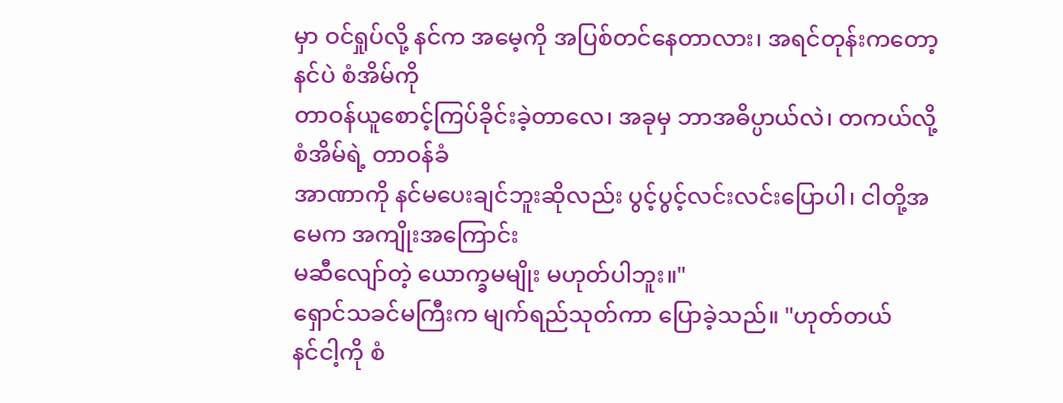မှာ ဝင်ရှုပ်လို့ နင်က အမေ့ကို အပြစ်တင်နေတာလား၊ အရင်တုန်းကတော့ နင်ပဲ စံအိမ်ကို
တာဝန်ယူစောင့်ကြပ်ခိုင်းခဲ့တာလေ၊ အခုမှ ဘာအဓိပ္ပာယ်လဲ၊ တကယ်လို့ စံအိမ်ရဲ့ တာဝန်ခံ
အာဏာကို နင်မပေးချင်ဘူးဆိုလည်း ပွင့်ပွင့်လင်းလင်းပြောပါ၊ ငါတို့အမေက အကျိုးအကြောင်း
မဆီလျော်တဲ့ ယောက္ခမမျိုး မဟုတ်ပါဘူး။"
ရှောင်သခင်မကြီးက မျက်ရည်သုတ်ကာ ပြောခဲ့သည်။ "ဟုတ်တယ်
နင်ငါ့ကို စံ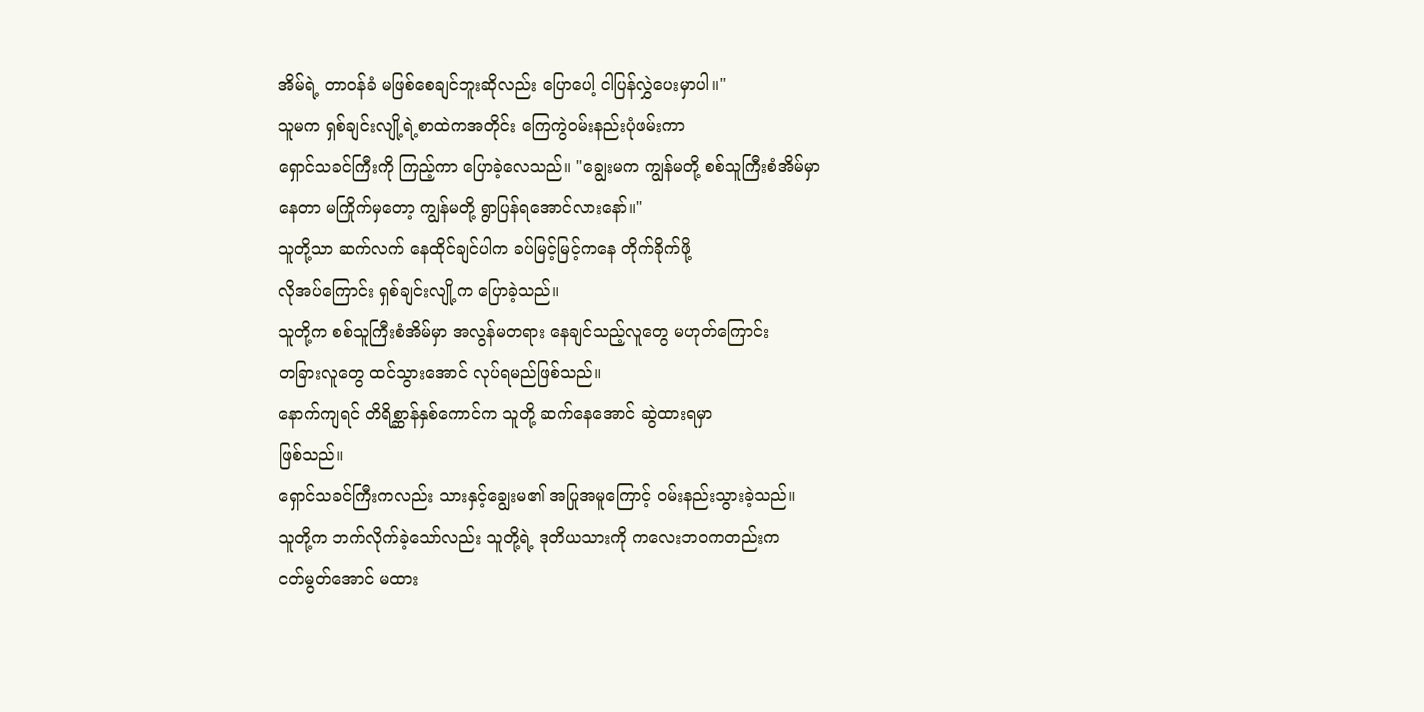အိမ်ရဲ့ တာဝန်ခံ မဖြစ်စေချင်ဘူးဆိုလည်း ပြောပေါ့ ငါပြန်လွှဲပေးမှာပါ။"
သူမက ရှစ်ချင်းလျို့ရဲ့စာထဲကအတိုင်း ကြေကွဲဝမ်းနည်းပုံဖမ်းကာ
ရှောင်သခင်ကြီးကို ကြည့်ကာ ပြောခဲ့လေသည်။ "ချွေးမက ကျွန်မတို့ စစ်သူကြီးစံအိမ်မှာ
နေတာ မကြိုက်မှတော့ ကျွန်မတို့ ရွာပြန်ရအောင်လားနော်။"
သူတို့သာ ဆက်လက် နေထိုင်ချင်ပါက ခပ်မြင့်မြင့်ကနေ တိုက်ခိုက်ဖို့
လိုအပ်ကြောင်း ရှစ်ချင်းလျို့က ပြောခဲ့သည်။
သူတို့က စစ်သူကြီးစံအိမ်မှာ အလွန်မတရား နေချင်သည့်လူတွေ မဟုတ်ကြောင်း
တခြားလူတွေ ထင်သွားအောင် လုပ်ရမည်ဖြစ်သည်။
နောက်ကျရင် တိရိစ္ဆာန်နှစ်ကောင်က သူတို့ ဆက်နေအောင် ဆွဲထားရမှာ
ဖြစ်သည်။
ရှောင်သခင်ကြီးကလည်း သားနှင့်ချွေးမ၏ အပြုအမူကြောင့် ဝမ်းနည်းသွားခဲ့သည်။
သူတို့က ဘက်လိုက်ခဲ့သော်လည်း သူတို့ရဲ့ ဒုတိယသားကို ကလေးဘဝကတည်းက
ငတ်မွတ်အောင် မထား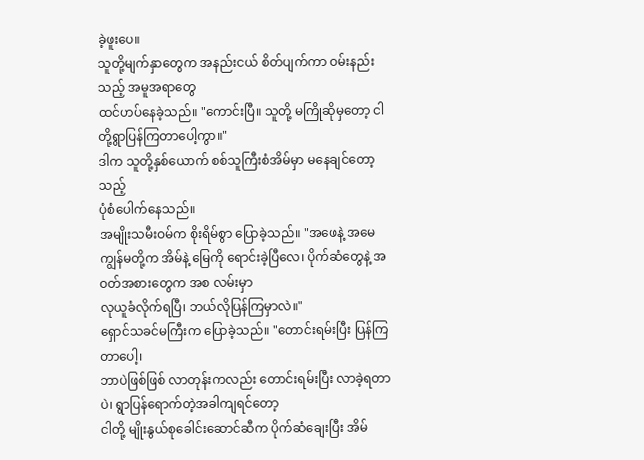ခဲ့ဖူးပေ။
သူတို့မျက်နှာတွေက အနည်းငယ် စိတ်ပျက်ကာ ဝမ်းနည်းသည့် အမူအရာတွေ
ထင်ဟပ်နေခဲ့သည်။ "ကောင်းပြီ။ သူတို့ မကြိုဆိုမှတော့ ငါတို့ရွာပြန်ကြတာပေါ့ကွာ။"
ဒါက သူတို့နှစ်ယောက် စစ်သူကြီးစံအိမ်မှာ မနေချင်တော့သည့်
ပုံစံပေါက်နေသည်။
အမျိုးသမီးဝမ်က စိုးရိမ်စွာ ပြောခဲ့သည်။ "အဖေနဲ့ အမေ
ကျွန်မတို့က အိမ်နဲ့ မြေကို ရောင်းခဲ့ပြီလေ၊ ပိုက်ဆံတွေနဲ့ အဝတ်အစားတွေက အစ လမ်းမှာ
လုယူခံလိုက်ရပြီ၊ ဘယ်လိုပြန်ကြမှာလဲ။"
ရှောင်သခင်မကြီးက ပြောခဲ့သည်။ "တောင်းရမ်းပြီး ပြန်ကြတာပေါ့၊
ဘာပဲဖြစ်ဖြစ် လာတုန်းကလည်း တောင်းရမ်းပြီး လာခဲ့ရတာပဲ၊ ရွာပြန်ရောက်တဲ့အခါကျရင်တော့
ငါတို့ မျိုးနွယ်စုခေါင်းဆောင်ဆီက ပိုက်ဆံချေးပြီး အိမ်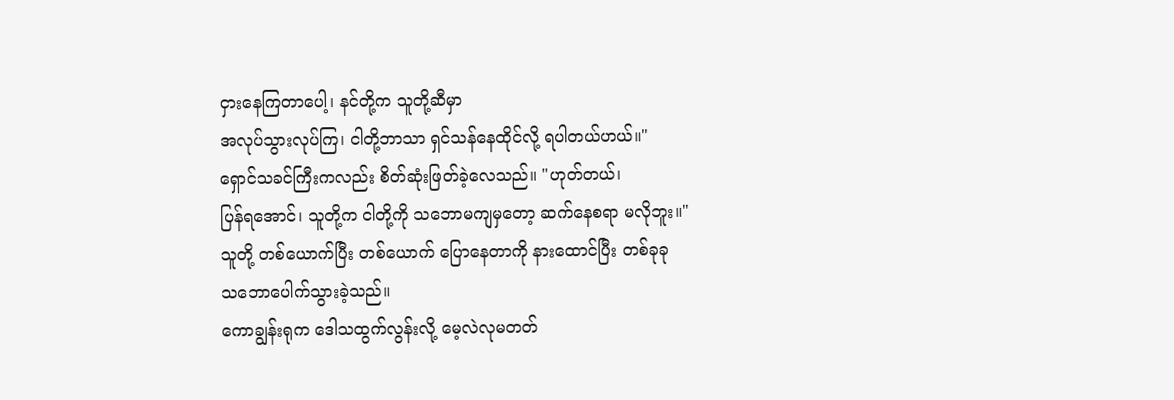ငှားနေကြတာပေါ့၊ နင်တို့က သူတို့ဆီမှာ
အလုပ်သွားလုပ်ကြ၊ ငါတို့ဘာသာ ရှင်သန်နေထိုင်လို့ ရပါတယ်ဟယ်။"
ရှောင်သခင်ကြီးကလည်း စိတ်ဆုံးဖြတ်ခဲ့လေသည်။ "ဟုတ်တယ်၊
ပြန်ရအောင်၊ သူတို့က ငါတို့ကို သဘောမကျမှတော့ ဆက်နေစရာ မလိုဘူး။"
သူတို့ တစ်ယောက်ပြီး တစ်ယောက် ပြောနေတာကို နားထောင်ပြီး တစ်ခုခု
သဘောပေါက်သွားခဲ့သည်။
ကောချွန်းရုက ဒေါသထွက်လွန်းလို့ မေ့လဲလုမတတ်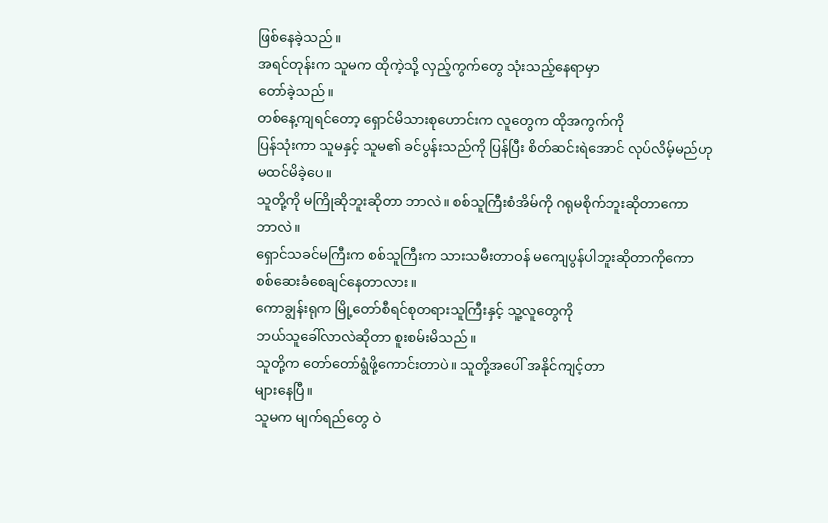ဖြစ်နေခဲ့သည်။
အရင်တုန်းက သူမက ထိုကဲ့သို့ လှည့်ကွက်တွေ သုံးသည့်နေရာမှာ
တော်ခဲ့သည်။
တစ်နေ့ကျရင်တော့ ရှောင်မိသားစုဟောင်းက လူတွေက ထိုအကွက်ကို
ပြန်သုံးကာ သူမနှင့် သူမ၏ ခင်ပွန်းသည်ကို ပြန်ပြီး စိတ်ဆင်းရဲအောင် လုပ်လိမ့်မည်ဟု
မထင်မိခဲ့ပေ။
သူတို့ကို မကြိုဆိုဘူးဆိုတာ ဘာလဲ။ စစ်သူကြီးစံအိမ်ကို ဂရုမစိုက်ဘူးဆိုတာကော
ဘာလဲ။
ရှောင်သခင်မကြီးက စစ်သူကြီးက သားသမီးတာဝန် မကျေပွန်ပါဘူးဆိုတာကိုကော
စစ်ဆေးခံစေချင်နေတာလား။
ကောချွန်းရုက မြို့တော်စီရင်စုတရားသူကြီးနှင့် သူ့လူတွေကို
ဘယ်သူခေါ်လာလဲဆိုတာ စူးစမ်းမိသည်။
သူတို့က တော်တော်ရွံဖို့ကောင်းတာပဲ။ သူတို့အပေါ် အနိုင်ကျင့်တာ
များနေပြီ။
သူမက မျက်ရည်တွေ ဝဲ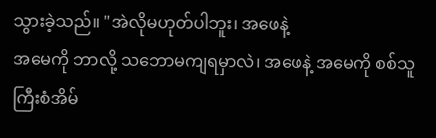သွားခဲ့သည်။ "အဲလိုမဟုတ်ပါဘူး၊ အဖေနဲ့
အမေကို ဘာလို့ သဘောမကျရမှာလဲ၊ အဖေနဲ့ အမေကို စစ်သူကြီးစံအိမ်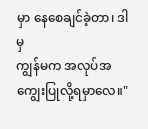မှာ နေစေချင်ခဲ့တာ၊ ဒါမှ
ကျွန်မက အလုပ်အကျွေးပြုလို့ရမှာလေ။"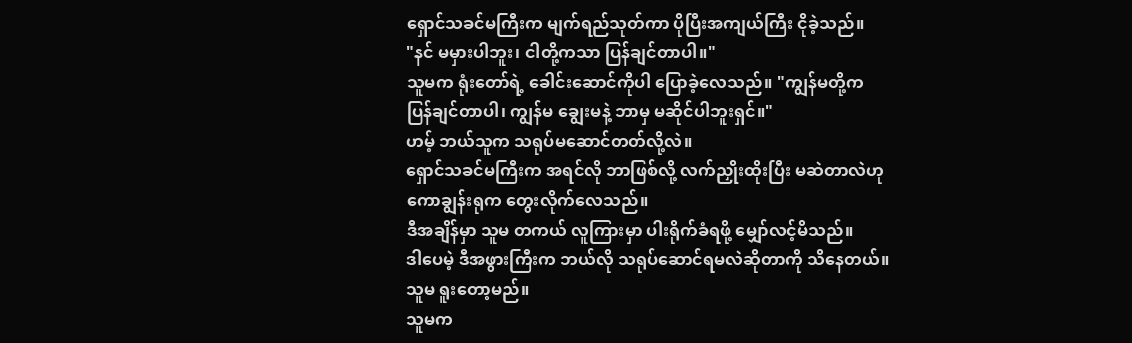ရှောင်သခင်မကြီးက မျက်ရည်သုတ်ကာ ပိုပြီးအကျယ်ကြီး ငိုခဲ့သည်။
"နင် မမှားပါဘူး၊ ငါတို့ကသာ ပြန်ချင်တာပါ။"
သူမက ရုံးတော်ရဲ့ ခေါင်းဆောင်ကိုပါ ပြောခဲ့လေသည်။ "ကျွန်မတို့က
ပြန်ချင်တာပါ၊ ကျွန်မ ချွေးမနဲ့ ဘာမှ မဆိုင်ပါဘူးရှင်။"
ဟမ့် ဘယ်သူက သရုပ်မဆောင်တတ်လို့လဲ။
ရှောင်သခင်မကြီးက အရင်လို ဘာဖြစ်လို့ လက်ညှိုးထိုးပြီး မဆဲတာလဲဟု
ကောချွန်းရုက တွေးလိုက်လေသည်။
ဒီအချိန်မှာ သူမ တကယ် လူကြားမှာ ပါးရိုက်ခံရဖို့ မျှော်လင့်မိသည်။
ဒါပေမဲ့ ဒီအဖွားကြီးက ဘယ်လို သရုပ်ဆောင်ရမလဲဆိုတာကို သိနေတယ်။
သူမ ရူးတော့မည်။
သူမက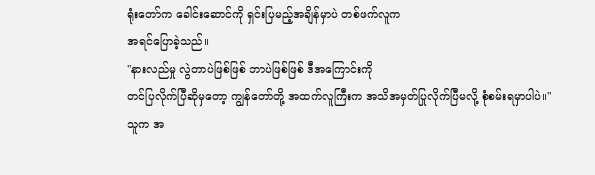ရုံးတော်က ခေါင်းဆောင်ကို ရှင်းပြမည့်အချိန်မှာပဲ တစ်ဖက်လူက
အရင်ပြောခဲ့သည်။
"နားလည်မှု လွဲတာပဲဖြစ်ဖြစ် ဘာပဲဖြစ်ဖြစ် ဒီအကြောင်းကို
တင်ပြလိုက်ပြီဆိုမှတော့ ကျွန်တော်တို့ အထက်လူကြီးက အသိအမှတ်ပြုလိုက်ပြီမလို့ စုံစမ်းရမှာပါပဲ။"
သူက အ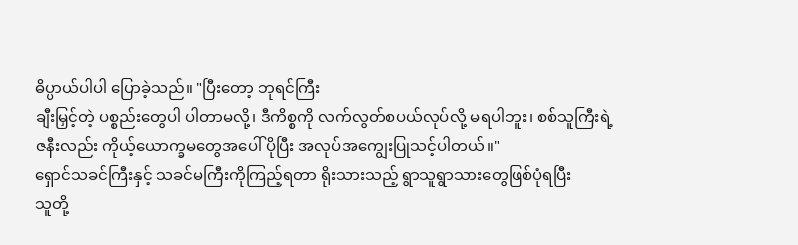ဓိပ္ပာယ်ပါပါ ပြောခဲ့သည်။ "ပြီးတော့ ဘုရင်ကြီး
ချီးမြှင့်တဲ့ ပစ္စည်းတွေပါ ပါတာမလို့၊ ဒီကိစ္စကို လက်လွတ်စပယ်လုပ်လို့ မရပါဘူး၊ စစ်သူကြီးရဲ့
ဇနီးလည်း ကိုယ့်ယောက္ခမတွေအပေါ် ပိုပြီး အလုပ်အကျွေးပြုသင့်ပါတယ်။"
ရှောင်သခင်ကြီးနှင့် သခင်မကြီးကိုကြည့်ရတာ ရိုးသားသည့် ရွာသူရွာသားတွေဖြစ်ပုံရပြီး
သူတို့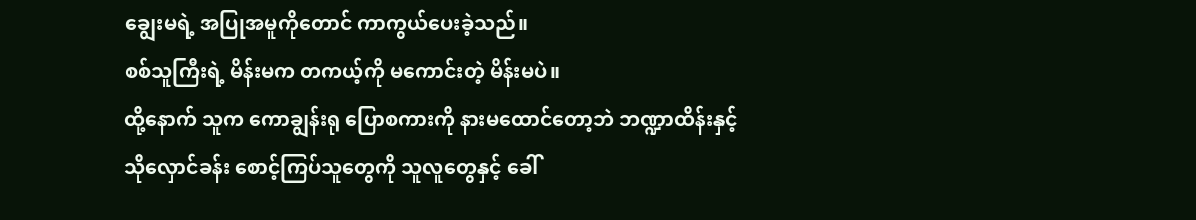ချွေးမရဲ့ အပြုအမူကိုတောင် ကာကွယ်ပေးခဲ့သည်။
စစ်သူကြီးရဲ့ မိန်းမက တကယ့်ကို မကောင်းတဲ့ မိန်းမပဲ။
ထို့နောက် သူက ကောချွန်းရု ပြောစကားကို နားမထောင်တော့ဘဲ ဘဏ္ဍာထိန်းနှင့်
သိုလှောင်ခန်း စောင့်ကြပ်သူတွေကို သူလူတွေနှင့် ခေါ်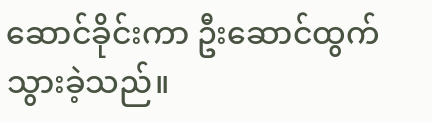ဆောင်ခိုင်းကာ ဦးဆောင်ထွက်သွားခဲ့သည်။